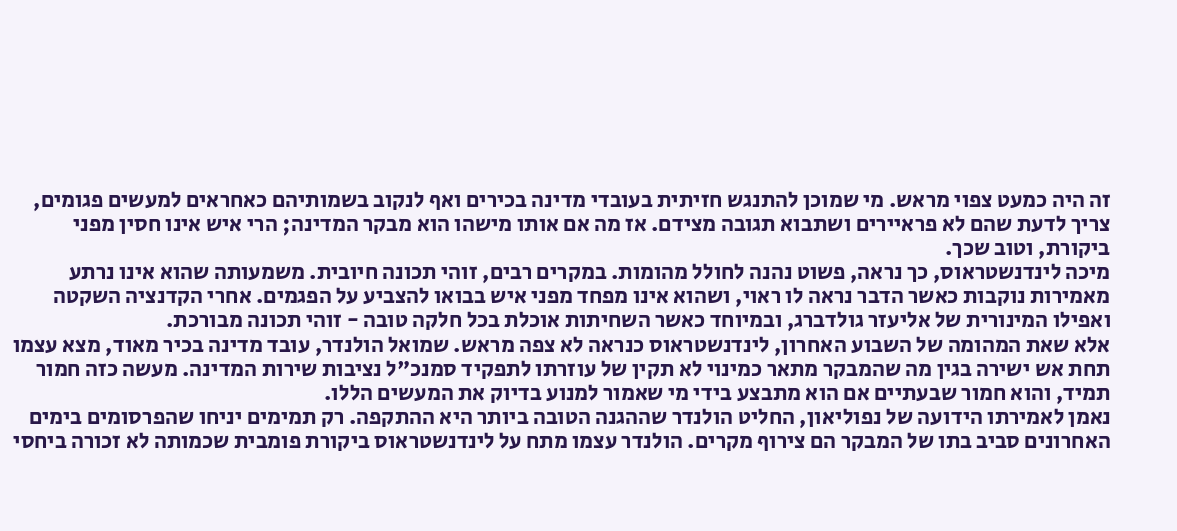זה היה כמעט צפוי מראש. מי שמוכן להתנגש חזיתית בעובדי מדינה בכירים ואף לנקוב בשמותיהם כאחראים למעשים פגומים, צריך לדעת שהם לא פראיירים ושתבוא תגובה מצידם. אז מה אם אותו מישהו הוא מבקר המדינה; הרי איש אינו חסין מפני ביקורת, וטוב שכך.
מיכה לינדנשטראוס, כך נראה, פשוט נהנה לחולל מהומות. במקרים רבים, זוהי תכונה חיובית. משמעותה שהוא אינו נרתע מאמירות נוקבות כאשר הדבר נראה לו ראוי, ושהוא אינו מפחד מפני איש בבואו להצביע על הפגמים. אחרי הקדנציה השקטה ואפילו המינורית של אליעזר גולדברג, ובמיוחד כאשר השחיתות אוכלת בכל חלקה טובה - זוהי תכונה מבורכת.
אלא שאת המהומה של השבוע האחרון, לינדנשטראוס כנראה לא צפה מראש. שמואל הולנדר, עובד מדינה בכיר מאוד, מצא עצמו תחת אש ישירה בגין מה שהמבקר מתאר כמינוי לא תקין של עוזרתו לתפקיד סמנכ"ל נציבות שירות המדינה. מעשה כזה חמור תמיד, והוא חמור שבעתיים אם הוא מתבצע בידי מי שאמור למנוע בדיוק את המעשים הללו.
נאמן לאמירתו הידועה של נפוליאון, החליט הולנדר שההגנה הטובה ביותר היא ההתקפה. רק תמימים יניחו שהפרסומים בימים האחרונים סביב בתו של המבקר הם צירוף מקרים. הולנדר עצמו מתח על לינדנשטראוס ביקורת פומבית שכמותה לא זכורה ביחסי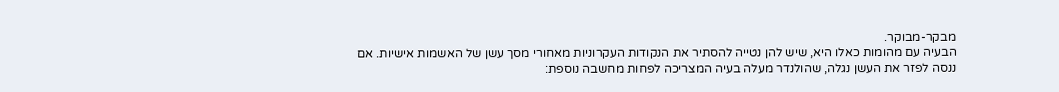מבקר-מבוקר.
הבעיה עם מהומות כאלו היא, שיש להן נטייה להסתיר את הנקודות העקרוניות מאחורי מסך עשן של האשמות אישיות. אם ננסה לפזר את העשן נגלה, שהולנדר מעלה בעיה המצריכה לפחות מחשבה נוספת: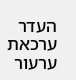העדר ערכאת ערעור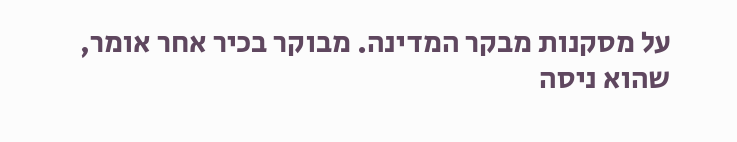על מסקנות מבקר המדינה. מבוקר בכיר אחר אומר, שהוא ניסה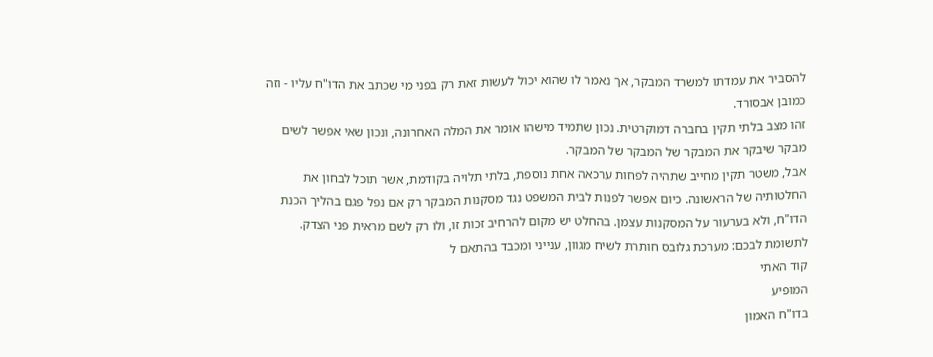להסביר את עמדתו למשרד המבקר, אך נאמר לו שהוא יכול לעשות זאת רק בפני מי שכתב את הדו"ח עליו - וזה כמובן אבסורד.
זהו מצב בלתי תקין בחברה דמוקרטית. נכון שתמיד מישהו אומר את המלה האחרונה, ונכון שאי אפשר לשים מבקר שיבקר את המבקר של המבקר של המבקר.
אבל, משטר תקין מחייב שתהיה לפחות ערכאה אחת נוספת, בלתי תלויה בקודמת, אשר תוכל לבחון את החלטותיה של הראשונה. כיום אפשר לפנות לבית המשפט נגד מסקנות המבקר רק אם נפל פגם בהליך הכנת הדו"ח, ולא בערעור על המסקנות עצמן. בהחלט יש מקום להרחיב זכות זו, ולו רק לשם מראית פני הצדק.
לתשומת לבכם: מערכת גלובס חותרת לשיח מגוון, ענייני ומכבד בהתאם ל
קוד האתי
המופיע
בדו"ח האמון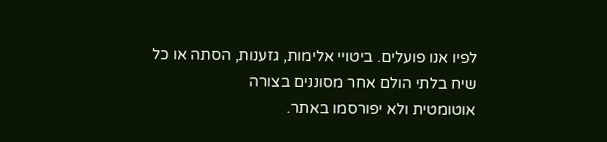לפיו אנו פועלים. ביטויי אלימות, גזענות, הסתה או כל שיח בלתי הולם אחר מסוננים בצורה
אוטומטית ולא יפורסמו באתר.